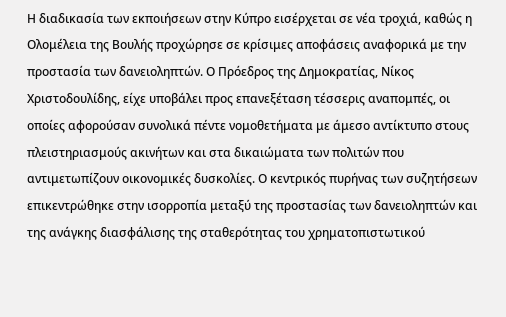Η διαδικασία των εκποιήσεων στην Κύπρο εισέρχεται σε νέα τροχιά, καθώς η Ολομέλεια της Βουλής προχώρησε σε κρίσιμες αποφάσεις αναφορικά με την προστασία των δανειοληπτών. Ο Πρόεδρος της Δημοκρατίας, Νίκος Χριστοδουλίδης, είχε υποβάλει προς επανεξέταση τέσσερις αναπομπές, οι οποίες αφορούσαν συνολικά πέντε νομοθετήματα με άμεσο αντίκτυπο στους πλειστηριασμούς ακινήτων και στα δικαιώματα των πολιτών που αντιμετωπίζουν οικονομικές δυσκολίες. Ο κεντρικός πυρήνας των συζητήσεων επικεντρώθηκε στην ισορροπία μεταξύ της προστασίας των δανειοληπτών και της ανάγκης διασφάλισης της σταθερότητας του χρηματοπιστωτικού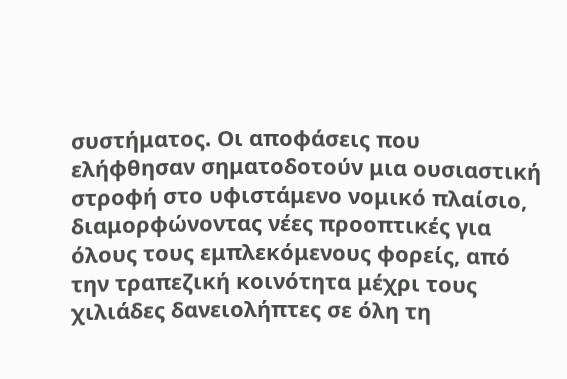συστήματος. Οι αποφάσεις που ελήφθησαν σηματοδοτούν μια ουσιαστική στροφή στο υφιστάμενο νομικό πλαίσιο, διαμορφώνοντας νέες προοπτικές για όλους τους εμπλεκόμενους φορείς, από την τραπεζική κοινότητα μέχρι τους χιλιάδες δανειολήπτες σε όλη τη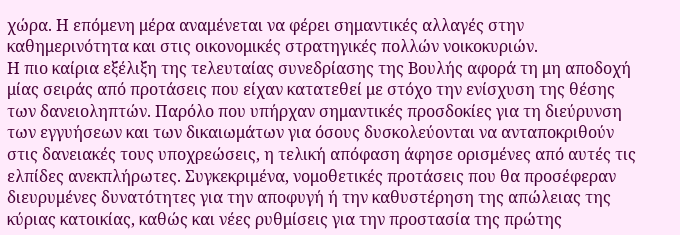χώρα. Η επόμενη μέρα αναμένεται να φέρει σημαντικές αλλαγές στην καθημερινότητα και στις οικονομικές στρατηγικές πολλών νοικοκυριών.
Η πιο καίρια εξέλιξη της τελευταίας συνεδρίασης της Βουλής αφορά τη μη αποδοχή μίας σειράς από προτάσεις που είχαν κατατεθεί με στόχο την ενίσχυση της θέσης των δανειοληπτών. Παρόλο που υπήρχαν σημαντικές προσδοκίες για τη διεύρυνση των εγγυήσεων και των δικαιωμάτων για όσους δυσκολεύονται να ανταποκριθούν στις δανειακές τους υποχρεώσεις, η τελική απόφαση άφησε ορισμένες από αυτές τις ελπίδες ανεκπλήρωτες. Συγκεκριμένα, νομοθετικές προτάσεις που θα προσέφεραν διευρυμένες δυνατότητες για την αποφυγή ή την καθυστέρηση της απώλειας της κύριας κατοικίας, καθώς και νέες ρυθμίσεις για την προστασία της πρώτης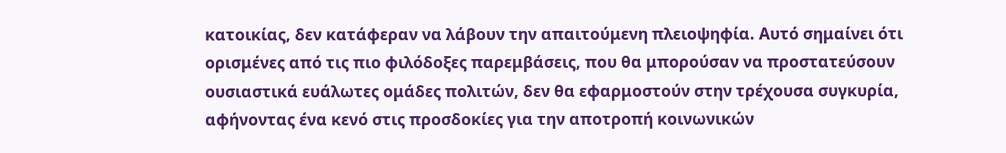κατοικίας, δεν κατάφεραν να λάβουν την απαιτούμενη πλειοψηφία. Αυτό σημαίνει ότι ορισμένες από τις πιο φιλόδοξες παρεμβάσεις, που θα μπορούσαν να προστατεύσουν ουσιαστικά ευάλωτες ομάδες πολιτών, δεν θα εφαρμοστούν στην τρέχουσα συγκυρία, αφήνοντας ένα κενό στις προσδοκίες για την αποτροπή κοινωνικών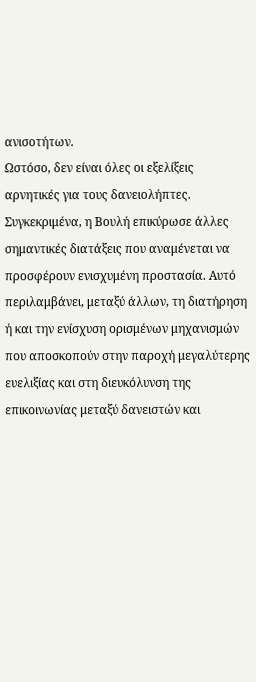ανισοτήτων.
Ωστόσο, δεν είναι όλες οι εξελίξεις αρνητικές για τους δανειολήπτες. Συγκεκριμένα, η Βουλή επικύρωσε άλλες σημαντικές διατάξεις που αναμένεται να προσφέρουν ενισχυμένη προστασία. Αυτό περιλαμβάνει, μεταξύ άλλων, τη διατήρηση ή και την ενίσχυση ορισμένων μηχανισμών που αποσκοπούν στην παροχή μεγαλύτερης ευελιξίας και στη διευκόλυνση της επικοινωνίας μεταξύ δανειστών και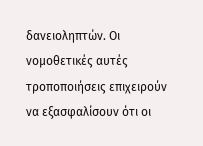δανειοληπτών. Οι νομοθετικές αυτές τροποποιήσεις επιχειρούν να εξασφαλίσουν ότι οι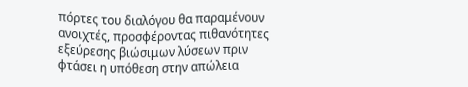πόρτες του διαλόγου θα παραμένουν ανοιχτές, προσφέροντας πιθανότητες εξεύρεσης βιώσιμων λύσεων πριν φτάσει η υπόθεση στην απώλεια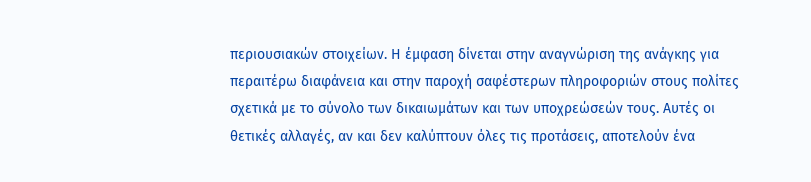περιουσιακών στοιχείων. Η έμφαση δίνεται στην αναγνώριση της ανάγκης για περαιτέρω διαφάνεια και στην παροχή σαφέστερων πληροφοριών στους πολίτες σχετικά με το σύνολο των δικαιωμάτων και των υποχρεώσεών τους. Αυτές οι θετικές αλλαγές, αν και δεν καλύπτουν όλες τις προτάσεις, αποτελούν ένα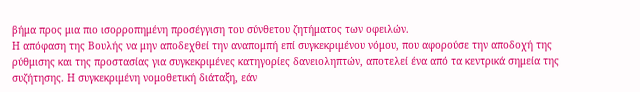βήμα προς μια πιο ισορροπημένη προσέγγιση του σύνθετου ζητήματος των οφειλών.
Η απόφαση της Βουλής να μην αποδεχθεί την αναπομπή επί συγκεκριμένου νόμου, που αφορούσε την αποδοχή της ρύθμισης και της προστασίας για συγκεκριμένες κατηγορίες δανειοληπτών, αποτελεί ένα από τα κεντρικά σημεία της συζήτησης. Η συγκεκριμένη νομοθετική διάταξη, εάν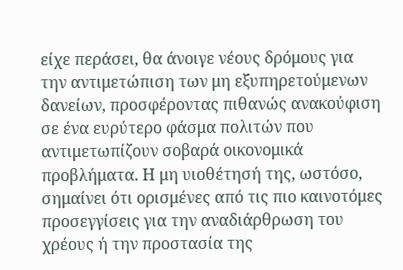είχε περάσει, θα άνοιγε νέους δρόμους για την αντιμετώπιση των μη εξυπηρετούμενων δανείων, προσφέροντας πιθανώς ανακούφιση σε ένα ευρύτερο φάσμα πολιτών που αντιμετωπίζουν σοβαρά οικονομικά προβλήματα. Η μη υιοθέτησή της, ωστόσο, σημαίνει ότι ορισμένες από τις πιο καινοτόμες προσεγγίσεις για την αναδιάρθρωση του χρέους ή την προστασία της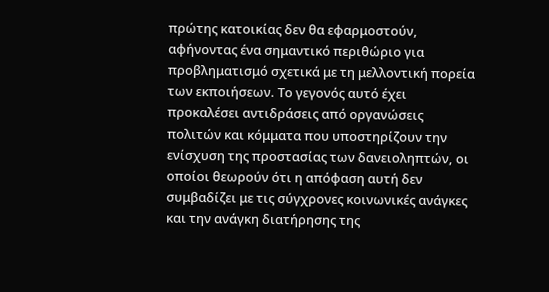πρώτης κατοικίας δεν θα εφαρμοστούν, αφήνοντας ένα σημαντικό περιθώριο για προβληματισμό σχετικά με τη μελλοντική πορεία των εκποιήσεων. Το γεγονός αυτό έχει προκαλέσει αντιδράσεις από οργανώσεις πολιτών και κόμματα που υποστηρίζουν την ενίσχυση της προστασίας των δανειοληπτών, οι οποίοι θεωρούν ότι η απόφαση αυτή δεν συμβαδίζει με τις σύγχρονες κοινωνικές ανάγκες και την ανάγκη διατήρησης της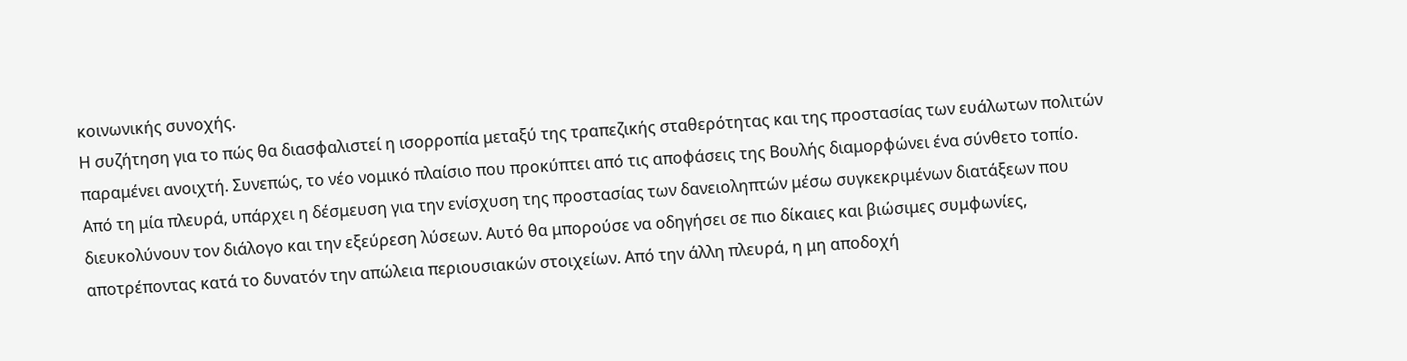κοινωνικής συνοχής.
Η συζήτηση για το πώς θα διασφαλιστεί η ισορροπία μεταξύ της τραπεζικής σταθερότητας και της προστασίας των ευάλωτων πολιτών παραμένει ανοιχτή. Συνεπώς, το νέο νομικό πλαίσιο που προκύπτει από τις αποφάσεις της Βουλής διαμορφώνει ένα σύνθετο τοπίο. Από τη μία πλευρά, υπάρχει η δέσμευση για την ενίσχυση της προστασίας των δανειοληπτών μέσω συγκεκριμένων διατάξεων που διευκολύνουν τον διάλογο και την εξεύρεση λύσεων. Αυτό θα μπορούσε να οδηγήσει σε πιο δίκαιες και βιώσιμες συμφωνίες, αποτρέποντας κατά το δυνατόν την απώλεια περιουσιακών στοιχείων. Από την άλλη πλευρά, η μη αποδοχή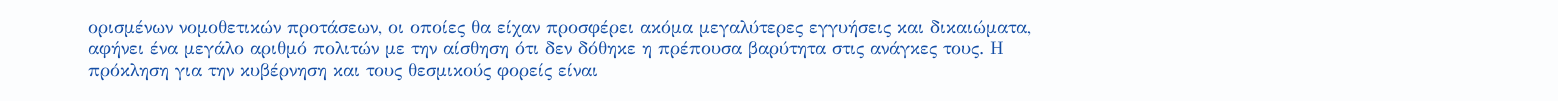ορισμένων νομοθετικών προτάσεων, οι οποίες θα είχαν προσφέρει ακόμα μεγαλύτερες εγγυήσεις και δικαιώματα, αφήνει ένα μεγάλο αριθμό πολιτών με την αίσθηση ότι δεν δόθηκε η πρέπουσα βαρύτητα στις ανάγκες τους. Η πρόκληση για την κυβέρνηση και τους θεσμικούς φορείς είναι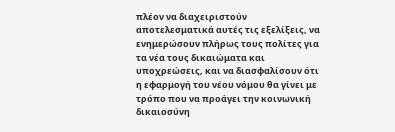πλέον να διαχειριστούν αποτελεσματικά αυτές τις εξελίξεις, να ενημερώσουν πλήρως τους πολίτες για τα νέα τους δικαιώματα και υποχρεώσεις, και να διασφαλίσουν ότι η εφαρμογή του νέου νόμου θα γίνει με τρόπο που να προάγει την κοινωνική δικαιοσύνη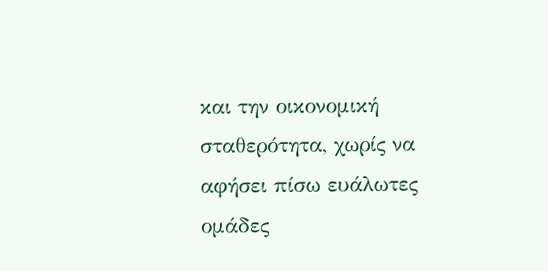και την οικονομική σταθερότητα, χωρίς να αφήσει πίσω ευάλωτες ομάδες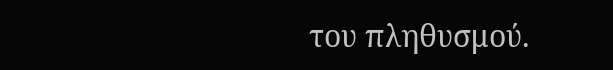του πληθυσμού.